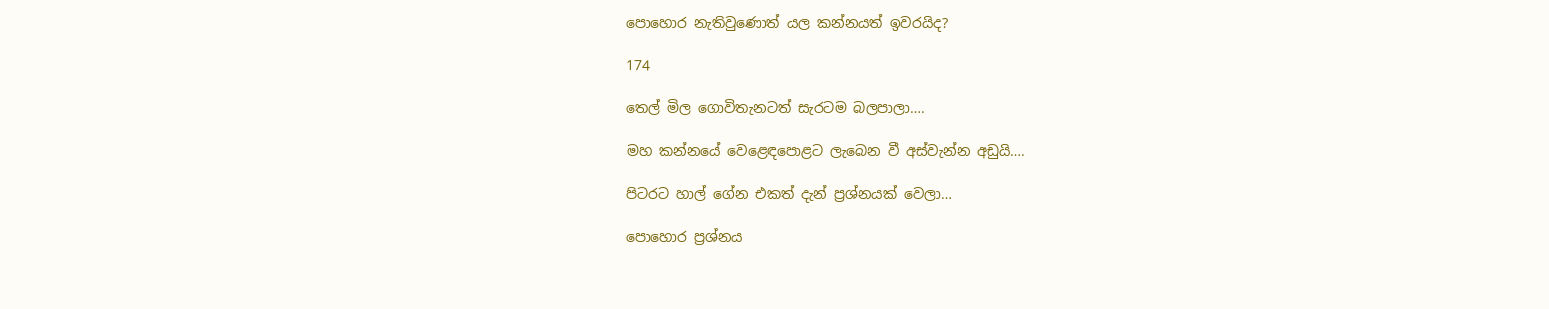පොහොර නැතිවුණොත් යල කන්නයත් ඉවරයිද?

174

තෙල් මිල ගොවිතැනටත් සැරටම බලපාලා….

මහ කන්නයේ වෙළෙඳපොළට ලැබෙන වී අස්වැන්න අඩුයි….

පිටරට හාල් ගේන එකත් දැන් ප්‍රශ්නයක් වෙලා…

පොහොර ප්‍රශ්නය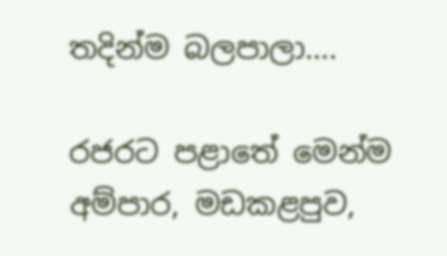තදින්ම බලපාලා….

රජරට පළාතේ මෙන්ම අම්පාර, මඩකළපුව,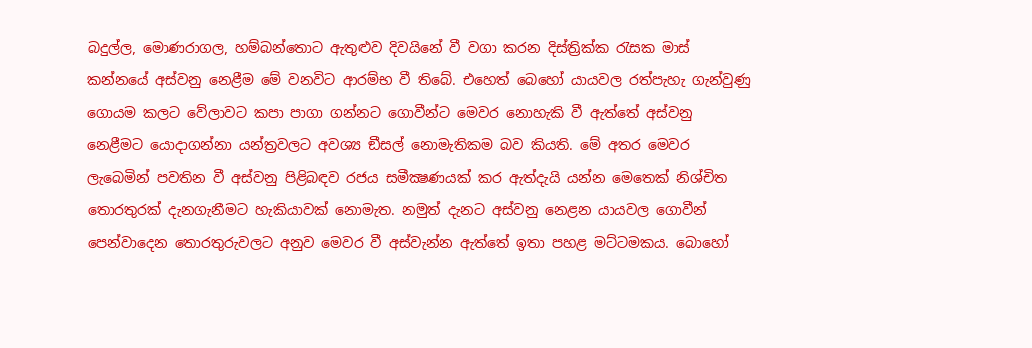බදුල්ල, මොණරාගල, හම්බන්තොට ඇතුළුව දිවයිනේ වී වගා කරන දිස්ත්‍රික්ක රැසක මාස් කන්නයේ අස්වනු නෙළීම මේ වනවිට ආරම්භ වී තිබේ. එහෙත් බෙහෝ යායවල රත්පැහැ ගැන්වුණු ගොයම කලට වේලාවට කපා පාගා ගන්නට ගොවීන්ට මෙවර නොහැකි වී ඇත්තේ අස්වනු නෙළීමට යොදාගන්නා යන්ත්‍රවලට අවශ්‍ය ඞීසල් නොමැතිකම බව කියති. මේ අතර මෙවර ලැබෙමින් පවතින වී අස්වනු පිළිබඳව රජය සමීක්‍ෂණයක් කර ඇත්දැයි යන්න මෙතෙක් නිශ්චිත තොරතුරක් දැනගැනීමට හැකියාවක් නොමැත. නමුත් දැනට අස්වනු නෙළන යායවල ගොවීන් පෙන්වාදෙන තොරතුරුවලට අනුව මෙවර වී අස්වැන්න ඇත්තේ ඉතා පහළ මට්ටමකය. බොහෝ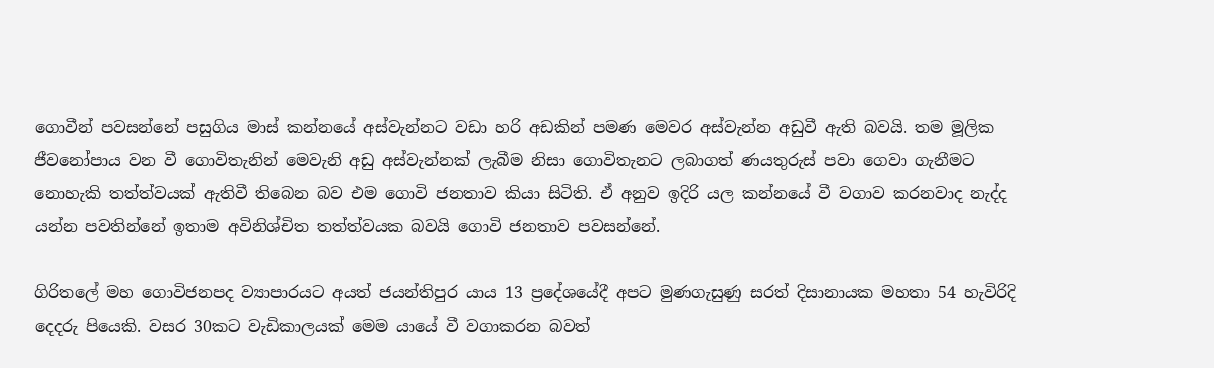ගොවීන් පවසන්නේ පසුගිය මාස් කන්නයේ අස්වැන්නට වඩා හරි අඩකින් පමණ මෙවර අස්වැන්න අඩුවී ඇති බවයි. තම මූලික ජීවනෝපාය වන වී ගොවිතැනින් මෙවැනි අඩු අස්වැන්නක් ලැබීම නිසා ගොවිතැනට ලබාගත් ණයතුරුස් පවා ගෙවා ගැනීමට නොහැකි තත්ත්වයක් ඇතිවී තිබෙන බව එම ගොවි ජනතාව කියා සිටිති. ඒ අනුව ඉදිරි යල කන්නයේ වී වගාව කරනවාද නැද්ද යන්න පවතින්නේ ඉතාම අවිනිශ්චිත තත්ත්වයක බවයි ගොවි ජනතාව පවසන්නේ.

ගිරිතලේ මහ ගොවිජනපද ව්‍යාපාරයට අයත් ජයන්තිපුර යාය 13 ප්‍රදේශයේදී අපට මුණගැසුණු සරත් දිසානායක මහතා 54 හැවිරිදි දෙදරු පියෙකි. වසර 30කට වැඩිකාලයක් මෙම යායේ වී වගාකරන බවත්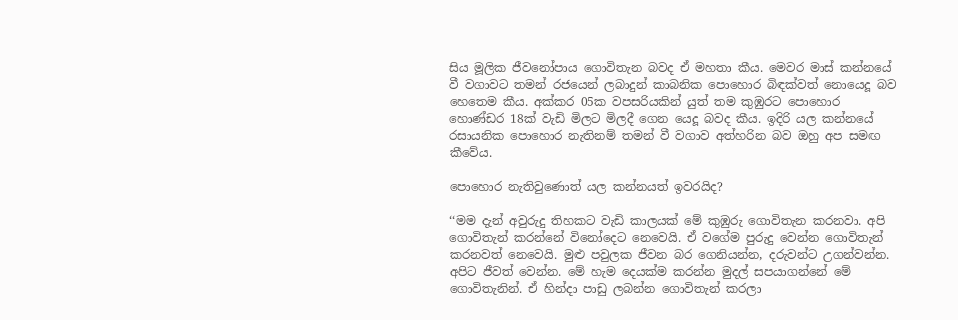සිය මූලික ජීවනෝපාය ගොවිතැන බවද ඒ මහතා කීය. මෙවර මාස් කන්නයේ වී වගාවට තමන් රජයෙන් ලබාදුන් කාබනික පොහොර බිඳක්වත් නොයෙදූ බව හෙතෙම කීය. අක්කර 05ක වපසරියකින් යුත් තම කුඹුරට පොහොර හොණ්ඩර 18ක් වැඩි මිලට මිලදී ගෙන යෙදූ බවද කීය. ඉදිරි යල කන්නයේ රසායනික පොහොර නැතිනම් තමන් වී වගාව අත්හරින බව ඔහු අප සමඟ කීවේය.

පොහොර නැතිවුණොත් යල කන්නයත් ඉවරයිද?

‘‘මම දැන් අවුරුදු තිහකට වැඩි කාලයක් මේ කුඹුරු ගොවිතැන කරනවා. අපි ගොවිතැන් කරන්නේ විනෝදෙට නෙවෙයි. ඒ වගේම පුරුදු වෙන්න ගොවිතැන් කරනවත් නෙවෙයි. මුළු පවුලක ජීවන බර ගෙනියන්න, දරුවන්ට උගන්වන්න. අපිට ජීවත් වෙන්න. මේ හැම දෙයක්ම කරන්න මුදල් සපයාගන්නේ මේ ගොවිතැනින්. ඒ හින්දා පාඩු ලබන්න ගොවිතැන් කරලා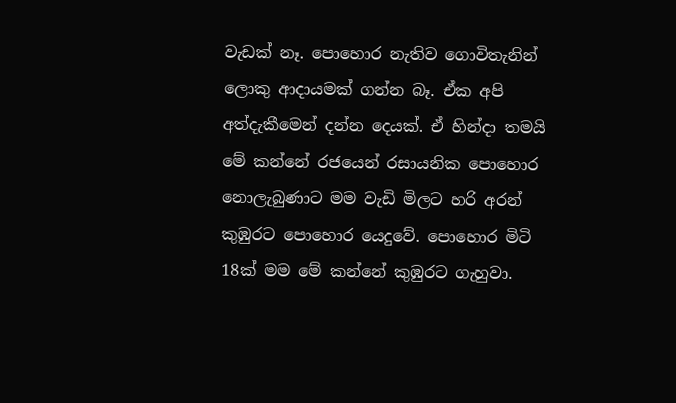වැඩක් නෑ. පොහොර නැතිව ගොවිතැනින් ලොකු ආදායමක් ගන්න බෑ. ඒක අපි අත්දැකීමෙන් දන්න දෙයක්. ඒ හින්දා තමයි මේ කන්නේ රජයෙන් රසායනික පොහොර නොලැබුණාට මම වැඩි මිලට හරි අරන් කුඹුරට පොහොර යෙදුවේ. පොහොර මිටි 18ක් මම මේ කන්නේ කුඹුරට ගැහුවා.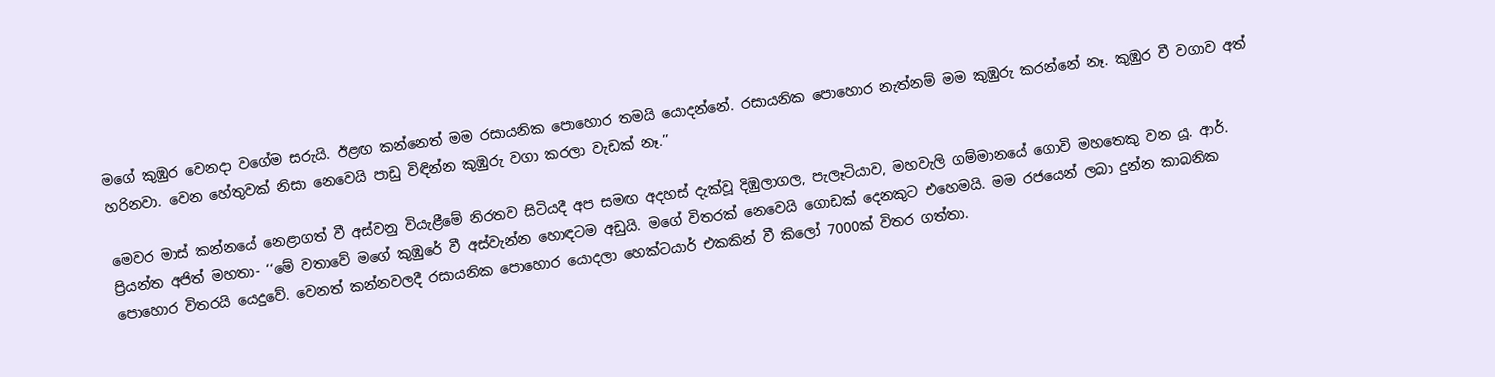මගේ කුඹුර වෙනදා වගේම සරුයි. ඊළඟ කන්නෙත් මම රසායනික පොහොර තමයි යොදන්නේ. රසායනික පොහොර නැත්නම් මම කුඹුරු කරන්නේ නෑ. කුඹුර වී වගාව අත් හරිනවා. වෙන හේතුවක් නිසා නෙවෙයි පාඩු විඳින්න කුඹුරු වගා කරලා වැඩක් නෑ.’’

මෙවර මාස් කන්නයේ නෙළාගත් වී අස්වනු වියැළීමේ නිරතව සිටියදී අප සමඟ අදහස් දැක්වූ දිඹුලාගල, පැලෑටියාව, මහවැලි ගම්මානයේ ගොවි මහතෙකු වන යූ. ආර්. ප්‍රියන්ත අජිත් මහතා- ‘‘මේ වතාවේ මගේ කුඹුරේ වී අස්වැන්න හොඳටම අඩුයි. මගේ විතරක් නෙවෙයි ගොඩක් දෙනකුට එහෙමයි. මම රජයෙන් ලබා දුන්න කාබනික පොහොර විතරයි යෙදුවේ. වෙනත් කන්නවලදී රසායනික පොහොර යොදලා හෙක්ටයාර් එකකින් වී කිලෝ 7000ක් විතර ගත්තා.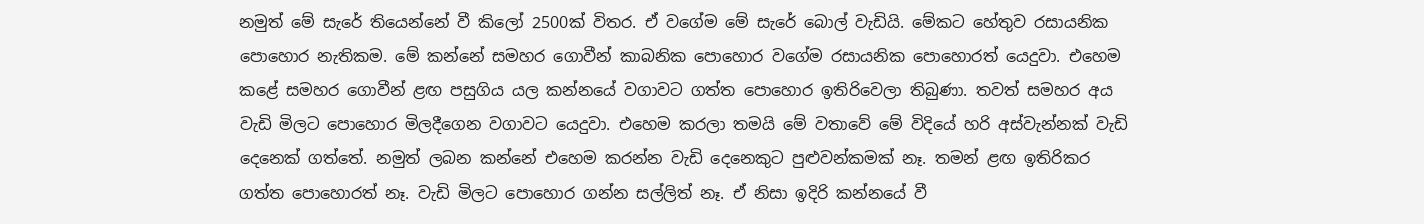නමුත් මේ සැරේ තියෙන්නේ වී කිලෝ 2500ක් විතර. ඒ වගේම මේ සැරේ බොල් වැඩියි. මේකට හේතුව රසායනික පොහොර නැතිකම. මේ කන්නේ සමහර ගොවීන් කාබනික පොහොර වගේම රසායනික පොහොරත් යෙදුවා. එහෙම කළේ සමහර ගොවීන් ළඟ පසුගිය යල කන්නයේ වගාවට ගත්ත පොහොර ඉතිරිවෙලා තිබුණා. තවත් සමහර අය වැඩි මිලට පොහොර මිලදීගෙන වගාවට යෙදුවා. එහෙම කරලා තමයි මේ වතාවේ මේ විදියේ හරි අස්වැන්නක් වැඩි දෙනෙක් ගත්තේ. නමුත් ලබන කන්නේ එහෙම කරන්න වැඩි දෙනෙකුට පුළුවන්කමක් නෑ. තමන් ළඟ ඉතිරිකර ගත්ත පොහොරත් නෑ. වැඩි මිලට පොහොර ගන්න සල්ලිත් නෑ. ඒ නිසා ඉදිරි කන්නයේ වී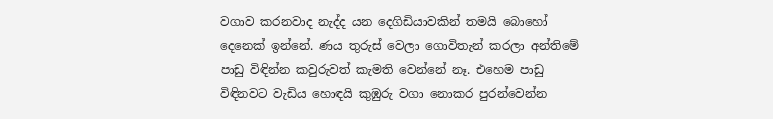වගාව කරනවාද නැද්ද යන දෙගිඩියාවකින් තමයි බොහෝ දෙනෙක් ඉන්නේ. ණය තුරුස් වෙලා ගොවිතැන් කරලා අන්තිමේ පාඩු විඳින්න කවුරුවත් කැමති වෙන්නේ නෑ. එහෙම පාඩු විඳිනවට වැඩිය හොඳයි කුඹුරු වගා නොකර පුරන්වෙන්න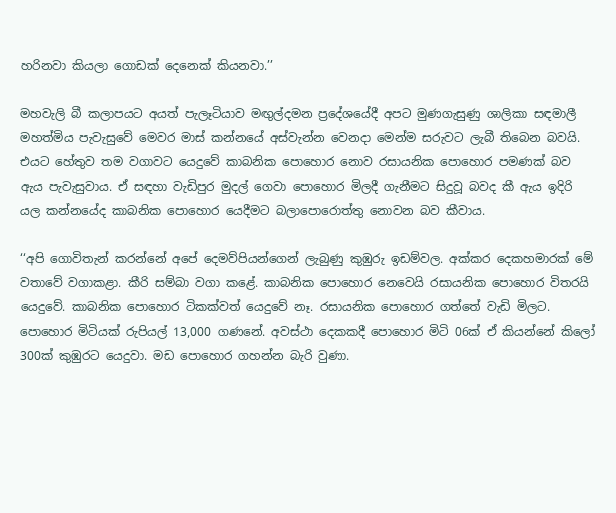හරිනවා කියලා ගොඩක් දෙනෙක් කියනවා.’’

මහවැලි බී කලාපයට අයත් පැලෑටියාව මඟුල්දමන ප්‍රදේශයේදී අපට මුණගැසුණු ශාලිකා සඳමාලී මහත්මිය පැවැසුවේ මෙවර මාස් කන්නයේ අස්වැන්න වෙනදා මෙන්ම සරුවට ලැබී තිබෙන බවයි. එයට හේතුව තම වගාවට යෙදුවේ කාබනික පොහොර නොව රසායනික පොහොර පමණක් බව ඇය පැවැසුවාය. ඒ සඳහා වැඩිපුර මුදල් ගෙවා පොහොර මිලදී ගැනීමට සිදුවූ බවද කී ඇය ඉදිරි යල කන්නයේද කාබනික පොහොර යෙදීමට බලාපොරොත්තු නොවන බව කීවාය.

‘‘අපි ගොවිතැන් කරන්නේ අපේ දෙමව්පියන්ගෙන් ලැබුණු කුඹුරු ඉඩම්වල. අක්කර දෙකහමාරක් මේ වතාවේ වගාකළා. කීරි සම්බා වගා කළේ. කාබනික පොහොර නෙවෙයි රසායනික පොහොර විතරයි යෙදුවේ. කාබනික පොහොර ටිකක්වත් යෙදුවේ නෑ. රසායනික පොහොර ගත්තේ වැඩි මිලට. පොහොර මිටියක් රුපියල් 13,000 ගණනේ. අවස්ථා දෙකකදී පොහොර මිටි 06ක් ඒ කියන්නේ කිලෝ 300ක් කුඹුරට යෙදුවා. මඩ පොහොර ගහන්න බැරි වුණා.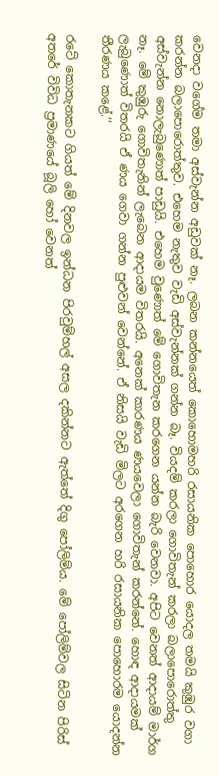වෙනදා වගේම තමා අස්වැන්න අඩුවක් නෑ. ලබන කන්නයෙත් කොහොමහරි රසායනික පොහොර යොදල තමයි කුඹුර වගා කරන්න බලාපොරොත්තුව. එහෙම නැතුව වැඩි අස්වැන්නක් ගන්න බෑ. වියදම් කරලා ගොවිතැන් කරලා බලාපොරොත්තු අස්වැන්න නොලැබුණොත් පාඩුයි. එහෙම වුණොත් මේ ගොවිතැන කරගෙන යන්න බැරි වෙනවා. අපිට වෙනත් ආදායම් මාර්ග නෑ. මේ කුඹුරු ගොවිතැනින් ලැබෙන ආදායම විතරයි. අනෙක් කාරණය ණයවෙලා ගොවිතැන් කරන්නේ. හොඳ ආදායමක් ලැබුණොත් විතරයි ඒ ණය ගෙවා ගන්න පුළුවන් වෙන්නේ. ඒ නිසයි වැඩි මිලට අරගෙන හරි රසායනික පොහොරම යොදන්න තීරණය කළේ.’’

රටේ කොතැනකට ගියත් මේ දිනවල ඉන්ධන පිරවුම්හල් අසල දකින්නට ඇත්තේ දිගු පෝලිම්ය. මේ පෝලිම්වල සිටින පිරිස් අතරේ විවිධ ප්‍රමාණයේ බූලි හෝ වෙනත්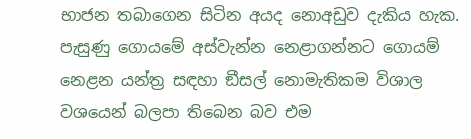භාජන තබාගෙන සිටින අයද නොඅඩුව දැකිය හැක. පැසුණු ගොයමේ අස්වැන්න නෙළාගන්නට ගොයම් නෙළන යන්ත්‍ර සඳහා ඞීසල් නොමැතිකම විශාල වශයෙන් බලපා තිබෙන බව එම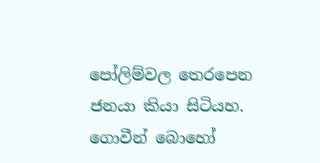පෝලිම්වල තෙරපෙන ජනයා කියා සිටියහ. ගොවීන් බොහෝ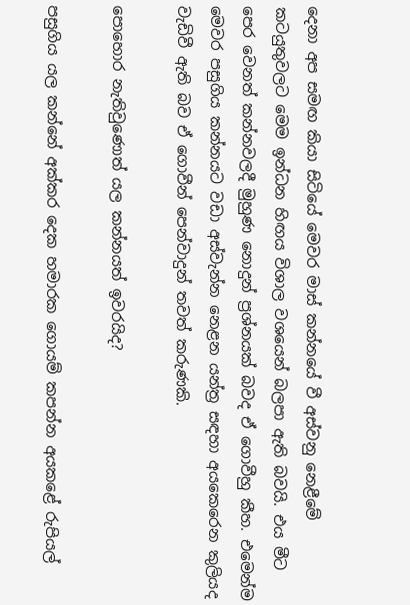දෙනා අප සමඟ කියා සිටියේ මෙවර මාස් කන්නයේ වී අස්වනු නෙළීමේ කටයුතුවලට මෙම ඉන්ධන හිඟය විශාල වශයෙන් බලපා ඇති බවයි. එය මීට පෙර වෙනත් කන්නවලදී මුහුණ නොදුන් ප්‍රශ්නයක් බවද ඒ ගොවීහු කීහ. එමෙන්ම මෙවර පසුගිය කන්නයට වඩා අස්වැන්න නෙළන යන්ත්‍ර සඳහා අයකෙරෙන කුලියද වැඩිවී ඇති බව ඒ ගොවීන් පෙන්වාදුන් තවත් කරුණකි.

පොහොර නැතිවුණොත් යල කන්නයත් ඉවරයිද?

පසුගිය යල කන්නේ අක්කර දෙක හමාරක ගොයම් කපන්න අයකළේ රුපියල්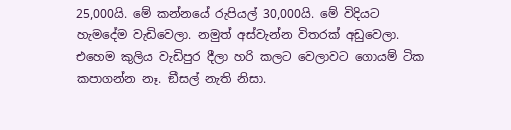25,000යි. මේ කන්නයේ රුපියල් 30,000යි. මේ විදියට හැමදේම වැඩිවෙලා. නමුත් අස්වැන්න විතරක් අඩුවෙලා. එහෙම කුලිය වැඩිපුර දීලා හරි කලට වෙලාවට ගොයම් ටික කපාගන්න නෑ. ඞීසල් නැති නිසා.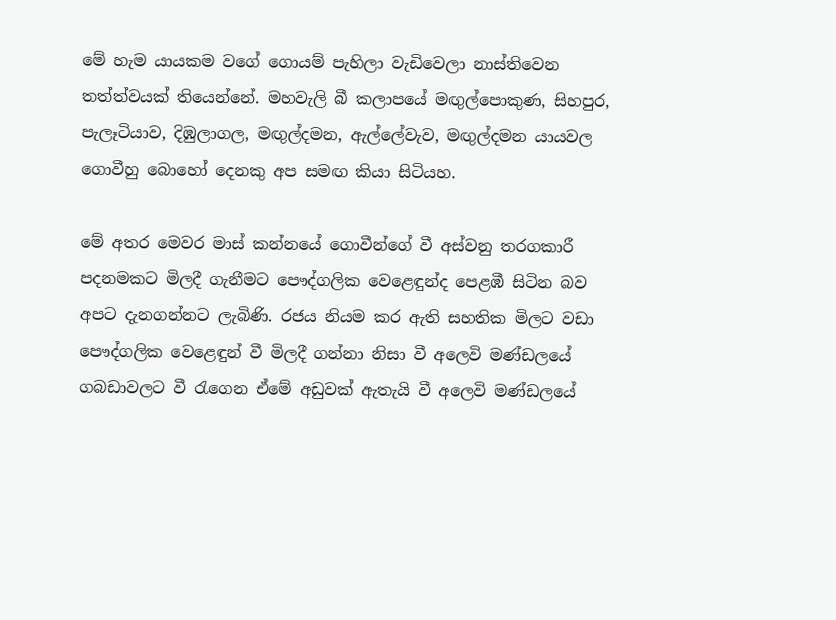මේ හැම යායකම වගේ ගොයම් පැහිලා වැඩිවෙලා නාස්තිවෙන තත්ත්වයක් තියෙන්නේ. මහවැලි බී කලාපයේ මඟුල්පොකුණ, සිහපුර, පැලෑටියාව, දිඹුලාගල, මඟුල්දමන, ඇල්ලේවැව, මඟුල්දමන යායවල ගොවීහු බොහෝ දෙනකු අප සමඟ කියා සිටියහ.

මේ අතර මෙවර මාස් කන්නයේ ගොවීන්ගේ වී අස්වනු තරගකාරී පදනමකට මිලදී ගැනීමට පෞද්ගලික වෙළෙඳුන්ද පෙළඹී සිටින බව අපට දැනගන්නට ලැබිණි. රජය නියම කර ඇති සහතික මිලට වඩා පෞද්ගලික වෙළෙඳුන් වී මිලදී ගන්නා නිසා වී අලෙවි මණ්ඩලයේ ගබඩාවලට වී රැගෙන ඒමේ අඩුවක් ඇතැයි වී අලෙවි මණ්ඩලයේ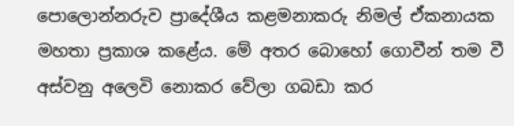පොලොන්නරුව ප්‍රාදේශීය කළමනාකරු නිමල් ඒකනායක මහතා ප්‍රකාශ කළේය. මේ අතර බොහෝ ගොවීන් තම වී අස්වනු අලෙවි නොකර වේලා ගබඩා කර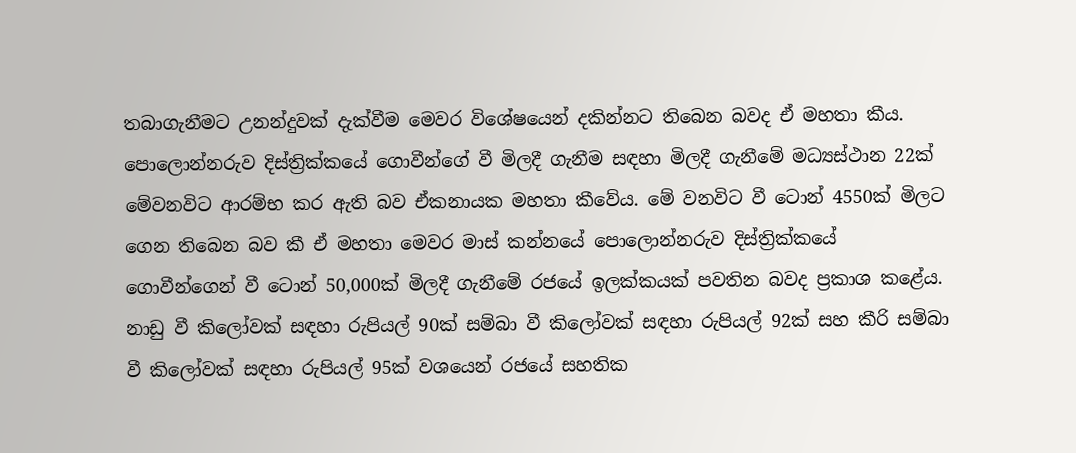තබාගැනීමට උනන්දුවක් දැක්වීම මෙවර විශේෂයෙන් දකින්නට තිබෙන බවද ඒ මහතා කීය. පොලොන්නරුව දිස්ත්‍රික්කයේ ගොවීන්ගේ වී මිලදී ගැනීම සඳහා මිලදී ගැනීමේ මධ්‍යස්ථාන 22ක් මේවනවිට ආරම්භ කර ඇති බව ඒකනායක මහතා කීවේය. මේ වනවිට වී ටොන් 4550ක් මිලට ගෙන තිබෙන බව කී ඒ මහතා මෙවර මාස් කන්නයේ පොලොන්නරුව දිස්ත්‍රික්කයේ
ගොවීන්ගෙන් වී ටොන් 50,000ක් මිලදී ගැනීමේ රජයේ ඉලක්කයක් පවතින බවද ප්‍රකාශ කළේය. නාඩු වී කිලෝවක් සඳහා රුපියල් 90ක් සම්බා වී කිලෝවක් සඳහා රුපියල් 92ක් සහ කීරි සම්බා වී කිලෝවක් සඳහා රුපියල් 95ක් වශයෙන් රජයේ සහතික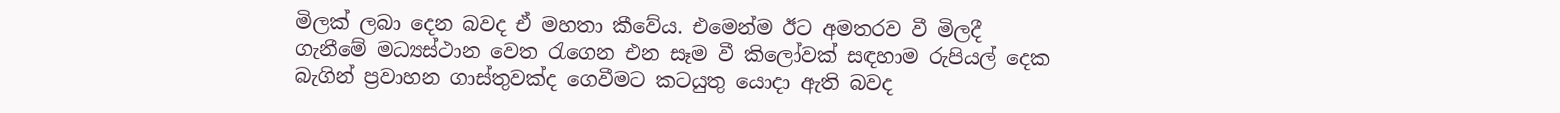මිලක් ලබා දෙන බවද ඒ මහතා කීවේය. එමෙන්ම ඊට අමතරව වී මිලදී ගැනීමේ මධ්‍යස්ථාන වෙත රැගෙන එන සෑම වී කිලෝවක් සඳහාම රුපියල් දෙක බැගින් ප්‍රවාහන ගාස්තුවක්ද ගෙවීමට කටයුතු යොදා ඇති බවද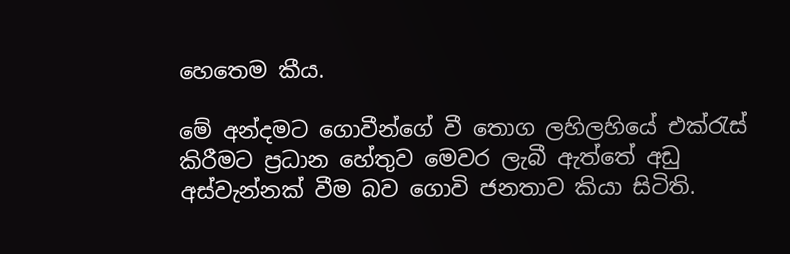හෙතෙම කීය.

මේ අන්දමට ගොවීන්ගේ වී තොග ලහිලහියේ එක්රැස් කිරීමට ප්‍රධාන හේතුව මෙවර ලැබී ඇත්තේ අඩු අස්වැන්නක් වීම බව ගොවි ජනතාව කියා සිටිති.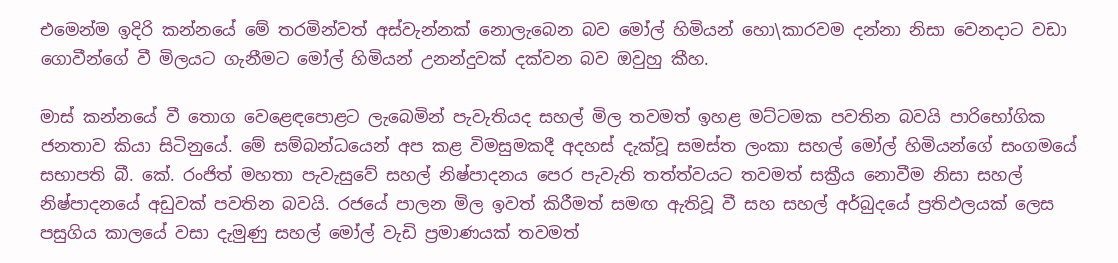එමෙන්ම ඉදිරි කන්නයේ මේ තරමින්වත් අස්වැන්නක් නොලැබෙන බව මෝල් හිමියන් හො\කාරවම දන්නා නිසා වෙනදාට වඩා ගොවීන්ගේ වී මිලයට ගැනීමට මෝල් හිමියන් උනන්දුවක් දක්වන බව ඔවුහු කීහ.

මාස් කන්නයේ වී තොග වෙළෙඳපොළට ලැබෙමින් පැවැතියද සහල් මිල තවමත් ඉහළ මට්ටමක පවතින බවයි පාරිභෝගික ජනතාව කියා සිටිනුයේ. මේ සම්බන්ධයෙන් අප කළ විමසුමකදී අදහස් දැක්වූ සමස්ත ලංකා සහල් මෝල් හිමියන්ගේ සංගමයේ සභාපති බී. කේ. රංජිත් මහතා පැවැසුවේ සහල් නිෂ්පාදනය පෙර පැවැති තත්ත්වයට තවමත් සක්‍රීය නොවීම නිසා සහල් නිෂ්පාදනයේ අඩුවක් පවතින බවයි. රජයේ පාලන මිල ඉවත් කිරීමත් සමඟ ඇතිවූ වී සහ සහල් අර්බුදයේ ප්‍රතිඵලයක් ලෙස පසුගිය කාලයේ වසා දැමුණු සහල් මෝල් වැඩි ප්‍රමාණයක් තවමත්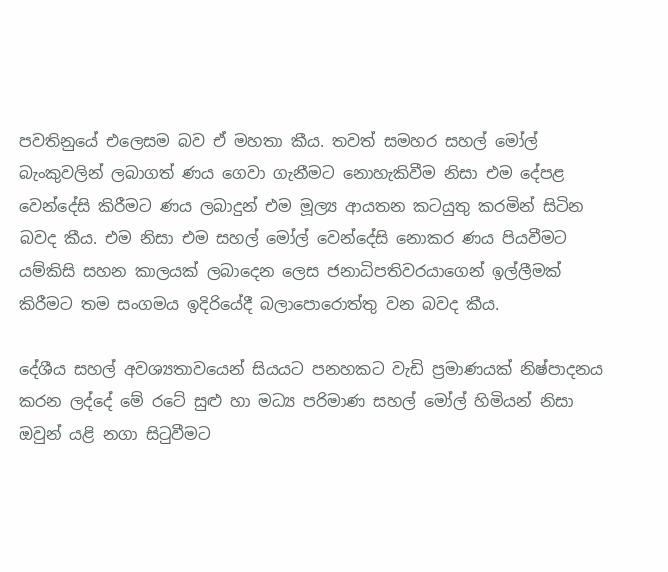පවතිනුයේ එලෙසම බව ඒ මහතා කීය. තවත් සමහර සහල් මෝල් බැංකුවලින් ලබාගත් ණය ගෙවා ගැනීමට නොහැකිවීම නිසා එම දේපළ වෙන්දේසි කිරීමට ණය ලබාදුන් එම මූල්‍ය ආයතන කටයුතු කරමින් සිටින බවද කීය. එම නිසා එම සහල් මෝල් වෙන්දේසි නොකර ණය පියවීමට යම්කිසි සහන කාලයක් ලබාදෙන ලෙස ජනාධිපතිවරයාගෙන් ඉල්ලීමක් කිරීමට තම සංගමය ඉදිරියේදී බලාපොරොත්තු වන බවද කීය.

දේශීය සහල් අවශ්‍යතාවයෙන් සියයට පනහකට වැඩි ප්‍රමාණයක් නිෂ්පාදනය කරන ලද්දේ මේ රටේ සුළු හා මධ්‍ය පරිමාණ සහල් මෝල් හිමියන් නිසා ඔවුන් යළි නගා සිටුවීමට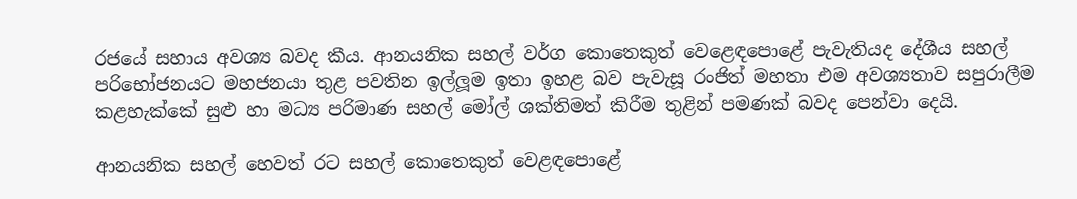රජයේ සහාය අවශ්‍ය බවද කීය. ආනයනික සහල් වර්ග කොතෙකුත් වෙළෙඳපොළේ පැවැතියද දේශීය සහල් පරිභෝජනයට මහජනයා තුළ පවතින ඉල්ලූම ඉතා ඉහළ බව පැවැසූ රංජිත් මහතා එම අවශ්‍යතාව සපුරාලීම කළහැක්කේ සුළු හා මධ්‍ය පරිමාණ සහල් මෝල් ශක්තිමත් කිරීම තුළින් පමණක් බවද පෙන්වා දෙයි.

ආනයනික සහල් හෙවත් රට සහල් කොතෙකුත් වෙළඳපොළේ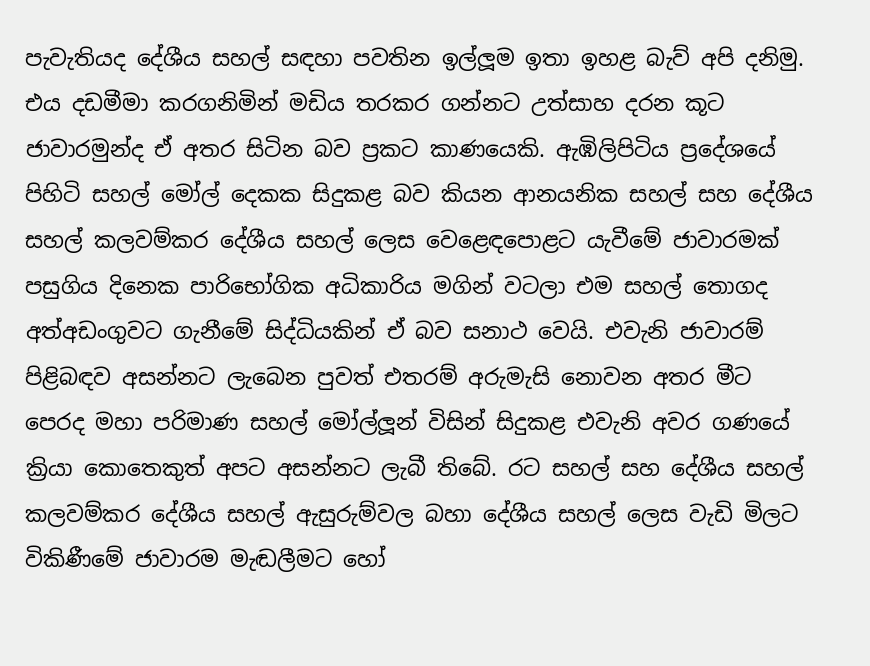පැවැතියද දේශීය සහල් සඳහා පවතින ඉල්ලූම ඉතා ඉහළ බැව් අපි දනිමු. එය දඩමීමා කරගනිමින් මඩිය තරකර ගන්නට උත්සාහ දරන කූට ජාවාරමුන්ද ඒ අතර සිටින බව ප්‍රකට කාණයෙකි. ඇඹිලිපිටිය ප්‍රදේශයේ පිහිටි සහල් මෝල් දෙකක සිදුකළ බව කියන ආනයනික සහල් සහ දේශීය සහල් කලවම්කර දේශීය සහල් ලෙස වෙළෙඳපොළට යැවීමේ ජාවාරමක් පසුගිය දිනෙක පාරිභෝගික අධිකාරිය මගින් වටලා එම සහල් තොගද අත්අඩංගුවට ගැනීමේ සිද්ධියකින් ඒ බව සනාථ වෙයි. එවැනි ජාවාරම් පිළිබඳව අසන්නට ලැබෙන පුවත් එතරම් අරුමැසි නොවන අතර මීට පෙරද මහා පරිමාණ සහල් මෝල්ලූන් විසින් සිදුකළ එවැනි අවර ගණයේ ක්‍රියා කොතෙකුත් අපට අසන්නට ලැබී තිබේ. රට සහල් සහ දේශීය සහල් කලවම්කර දේශීය සහල් ඇසුරුම්වල බහා දේශීය සහල් ලෙස වැඩි මිලට විකිණීමේ ජාවාරම මැඬලීමට හෝ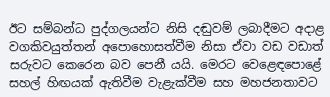ඊට සම්බන්ධ පුද්ගලයන්ට නිසි දඬුවම් ලබාදීමට අදාළ වගකිවයුත්තන් අපොහොසත්වීම නිසා ඒවා වඩ වඩාත් සරුවට කෙරෙන බව පෙනී යයි. මෙරට වෙළෙඳපොළේ සහල් හිඟයක් ඇතිවීම වැළැක්වීම සහ මහජනතාවට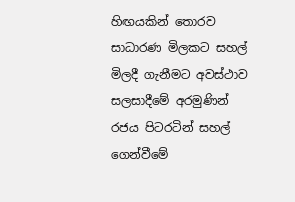හිඟයකින් තොරව සාධාරණ මිලකට සහල් මිලදී ගැනීමට අවස්ථාව සලසාදීමේ අරමුණින් රජය පිටරටින් සහල් ගෙන්වීමේ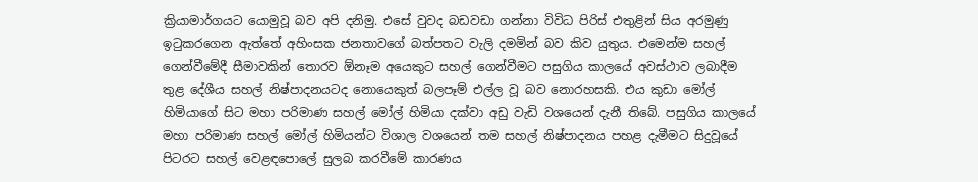ක්‍රියාමාර්ගයට යොමුවූ බව අපි දනිමු. එසේ වුවද බඩවඩා ගන්නා විවිධ පිරිස් එතුළින් සිය අරමුණු ඉටුකරගෙන ඇත්තේ අහිංසක ජනතාවගේ බත්පතට වැලි දමමින් බව කිව යුතුය. එමෙන්ම සහල් ගෙන්වීමේදී සීමාවකින් තොරව ඕනෑම අයෙකුට සහල් ගෙන්වීමට පසුගිය කාලයේ අවස්ථාව ලබාදීම තුළ දේශීය සහල් නිෂ්පාදනයටද නොයෙකුත් බලපෑම් එල්ල වූ බව නොරහසකි. එය කුඩා මෝල් හිමියාගේ සිට මහා පරිමාණ සහල් මෝල් හිමියා දක්වා අඩු වැඩි වශයෙන් දැනී තිබේ. පසුගිය කාලයේ මහා පරිමාණ සහල් මෝල් හිමියන්ට විශාල වශයෙන් තම සහල් නිෂ්පාදනය පහළ දැමීමට සිදුවූයේ පිටරට සහල් වෙළඳපොලේ සුලබ කරවීමේ කාරණය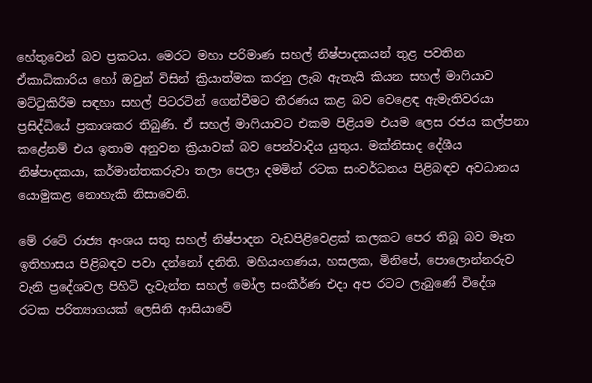හේතුවෙන් බව ප්‍රකටය. මෙරට මහා පරිමාණ සහල් නිෂ්පාදකයන් තුළ පවතින ඒකාධිකාරිය හෝ ඔවුන් විසින් ක්‍රියාත්මක කරනු ලැබ ඇතැයි කියන සහල් මාෆියාව මට්ටුකිරීම සඳහා සහල් පිටරටින් ගෙන්වීමට තීරණය කළ බව වෙළෙඳ ඇමැතිවරයා ප්‍රසිද්ධියේ ප්‍රකාශකර තිබුණි. ඒ සහල් මාෆියාවට එකම පිළියම එයම ලෙස රජය කල්පනා කළේනම් එය ඉතාම අනුවන ක්‍රියාවක් බව පෙන්වාදිය යුතුය. මක්නිසාද දේශීය නිෂ්පාදකයා, කර්මාන්තකරුවා තලා පෙලා දමමින් රටක සංවර්ධනය පිළිබඳව අවධානය යොමුකළ නොහැකි නිසාවෙනි.

මේ රටේ රාජ්‍ය අංශය සතු සහල් නිෂ්පාදන වැඩපිළිවෙළක් කලකට පෙර තිබූ බව මෑත ඉතිහාසය පිළිබඳව පවා දන්නෝ දනිති. මහියංගණය, හසලක, මිනිපේ, පොලොන්නරුව වැනි ප්‍රදේශවල පිහිටි දැවැන්ත සහල් මෝල සංකීර්ණ එදා අප රටට ලැබුණේ විදේශ රටක පරිත්‍යාගයක් ලෙසිනි ආසියාවේ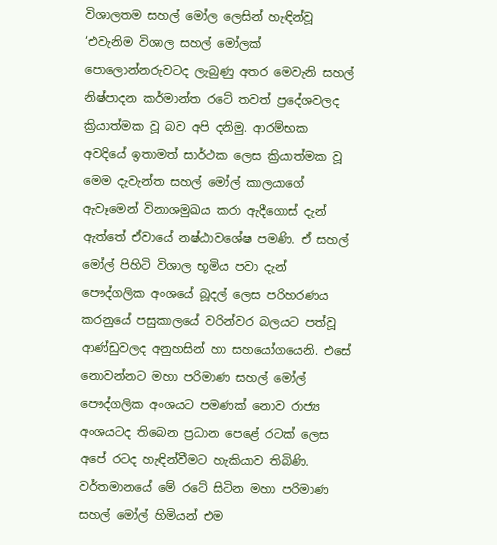විශාලතම සහල් මෝල ලෙසින් හැඳින්වූ ‘එවැනිම විශාල සහල් මෝලක් පොලොන්නරුවටද ලැබුණු අතර මෙවැනි සහල් නිෂ්පාදන කර්මාන්ත රටේ තවත් ප්‍රදේශවලද ක්‍රියාත්මක වූ බව අපි දනිමු. ආරම්භක අවදියේ ඉතාමත් සාර්ථක ලෙස ක්‍රියාත්මක වූ මෙම දැවැන්ත සහල් මෝල් කාලයාගේ ඇවෑමෙන් විනාශමුඛය කරා ඇදීගොස් දැන් ඇත්තේ ඒවායේ නෂ්ඨාවශේෂ පමණි. ඒ සහල් මෝල් පිහිටි විශාල භූමිය පවා දැන් පෞද්ගලික අංශයේ බූදල් ලෙස පරිහරණය කරනුයේ පසුකාලයේ වරින්වර බලයට පත්වූ ආණ්ඩුවලද අනුහසින් හා සහයෝගයෙනි. එසේ නොවන්නට මහා පරිමාණ සහල් මෝල් පෞද්ගලික අංශයට පමණක් නොව රාජ්‍ය අංශයටද තිබෙන ප්‍රධාන පෙළේ රටක් ලෙස අපේ රටද හැඳින්වීමට හැකියාව තිබිණි. වර්තමානයේ මේ රටේ සිටින මහා පරිමාණ සහල් මෝල් හිමියන් එම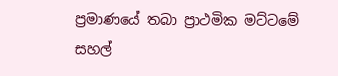ප්‍රමාණයේ තබා ප්‍රාථමික මට්ටමේ සහල්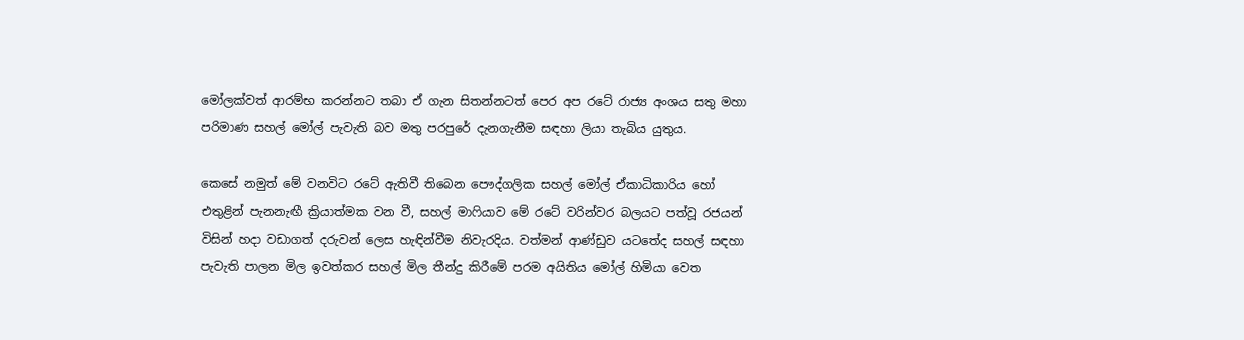මෝලක්වත් ආරම්භ කරන්නට තබා ඒ ගැන සිතන්නටත් පෙර අප රටේ රාජ්‍ය අංශය සතු මහා පරිමාණ සහල් මෝල් පැවැති බව මතු පරපුරේ දැනගැනීම සඳහා ලියා තැබිය යුතුය.

කෙසේ නමුත් මේ වනවිට රටේ ඇතිවී තිබෙන පෞද්ගලික සහල් මෝල් ඒකාධිකාරිය හෝ එතුළින් පැනනැඟී ක්‍රියාත්මක වන වී, සහල් මාෆියාව මේ රටේ වරින්වර බලයට පත්වූ රජයන් විසින් හදා වඩාගත් දරුවන් ලෙස හැඳින්වීම නිවැරදිය. වත්මන් ආණ්ඩුව යටතේද සහල් සඳහා පැවැති පාලන මිල ඉවත්කර සහල් මිල තීන්දු කිරීමේ පරම අයිතිය මෝල් හිමියා වෙත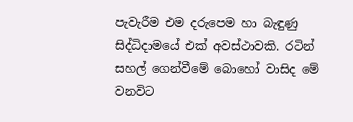පැවැරීම එම දරුපෙම හා බැඳුණු සිද්ධිදාමයේ එක් අවස්ථාවකි. රටින් සහල් ගෙන්වීමේ බොහෝ වාසිද මේ වනවිට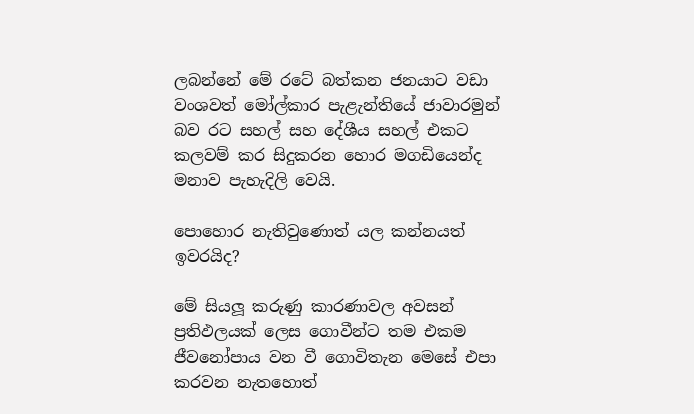ලබන්නේ මේ රටේ බත්කන ජනයාට වඩා වංශවත් මෝල්කාර පැළැන්තියේ ජාවාරමුන් බව රට සහල් සහ දේශීය සහල් එකට කලවම් කර සිදුකරන හොර මගඩියෙන්ද මනාව පැහැදිලි වෙයි.

පොහොර නැතිවුණොත් යල කන්නයත් ඉවරයිද?

මේ සියලූ කරුණු කාරණාවල අවසන් ප්‍රතිඵලයක් ලෙස ගොවීන්ට තම එකම ජීවනෝපාය වන වී ගොවිතැන මෙසේ එපා කරවන නැතහොත්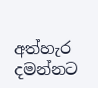අත්හැර දමන්නට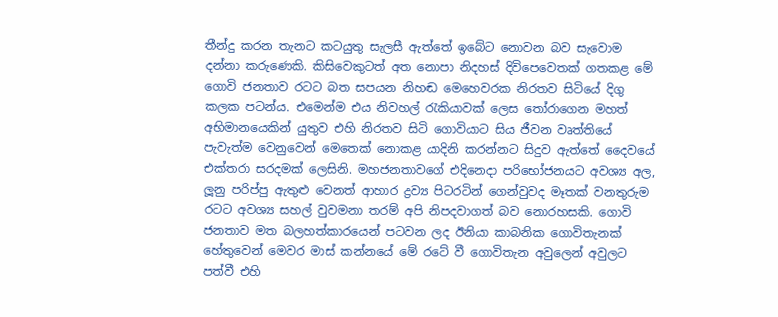තීන්දු කරන තැනට කටයුතු සැලසී ඇත්තේ ඉබේට නොවන බව සැවොම දන්නා කරුණෙකි. කිසිවෙකුටත් අත නොපා නිදහස් දිවිපෙවෙතක් ගතකළ මේ ගොවි ජනතාව රටට බත සපයන නිහඬ මෙහෙවරක නිරතව සිටියේ දිගු කලක පටන්ය. එමෙන්ම එය නිවහල් රැකියාවක් ලෙස තෝරාගෙන මහත් අභිමානයෙකින් යුතුව එහි නිරතව සිටි ගොවියාට සිය ජීවන වෘත්තියේ පැවැත්ම වෙනුවෙන් මෙතෙක් නොකළ යාදිනි කරන්නට සිදුව ඇත්තේ දෛවයේ එක්තරා සරදමක් ලෙසිනි. මහජනතාවගේ එදිනෙදා පරිභෝජනයට අවශ්‍ය අල, ලූනු පරිප්පු ඇතුළු වෙනත් ආහාර ද්‍රව්‍ය පිටරටින් ගෙන්වුවද මෑතක් වනතුරුම රටට අවශ්‍ය සහල් වුවමනා තරම් අපි නිපදවාගත් බව නොරහසකි. ගොවි ජනතාව මත බලහත්කාරයෙන් පටවන ලද ඊනියා කාබනික ගොවිතැනක් හේතුවෙන් මෙවර මාස් කන්නයේ මේ රටේ වී ගොවිතැන අවුලෙන් අවුලට පත්වී එහි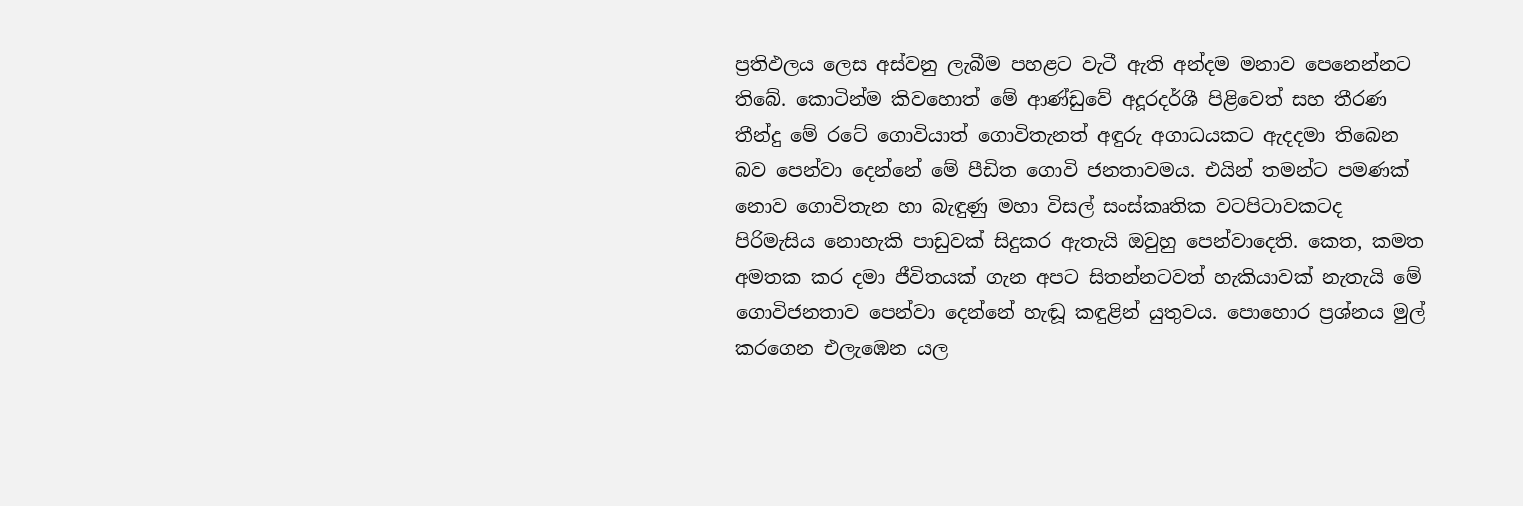ප්‍රතිඵලය ලෙස අස්වනු ලැබීම පහළට වැටී ඇති අන්දම මනාව පෙනෙන්නට තිබේ. කොටින්ම කිවහොත් මේ ආණ්ඩුවේ අදූරදර්ශී පිළිවෙත් සහ තීරණ තීන්දු මේ රටේ ගොවියාත් ගොවිතැනත් අඳුරු අගාධයකට ඇදදමා තිබෙන බව පෙන්වා දෙන්නේ මේ පීඩිත ගොවි ජනතාවමය. එයින් තමන්ට පමණක් නොව ගොවිතැන හා බැඳුණු මහා විසල් සංස්කෘතික වටපිටාවකටද පිරිමැසිය නොහැකි පාඩුවක් සිදුකර ඇතැයි ඔවුහු පෙන්වාදෙති. කෙත, කමත අමතක කර දමා ජීවිතයක් ගැන අපට සිතන්නටවත් හැකියාවක් නැතැයි මේ ගොවිජනතාව පෙන්වා දෙන්නේ හැඬූ කඳුළින් යුතුවය. පොහොර ප්‍රශ්නය මුල් කරගෙන එලැඹෙන යල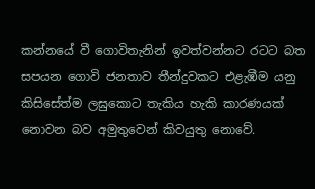කන්නයේ වී ගොවිතැනින් ඉවත්වන්නට රටට බත සපයන ගොවි ජනතාව තීන්දුවකට එළැඹීම යනු කිසිසේත්ම ලඝුකොට තැකිය හැකි කාරණයක් නොවන බව අමුතුවෙන් කිවයුතු නොවේ.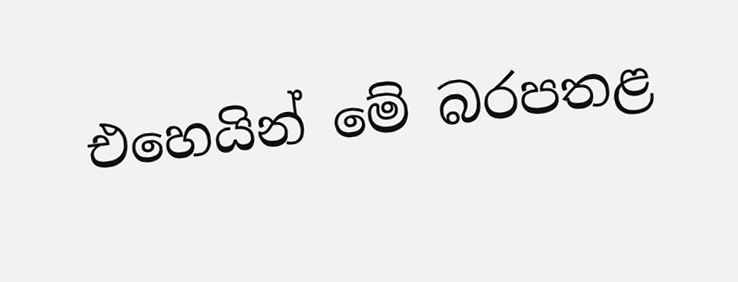එහෙයින් මේ බරපතළ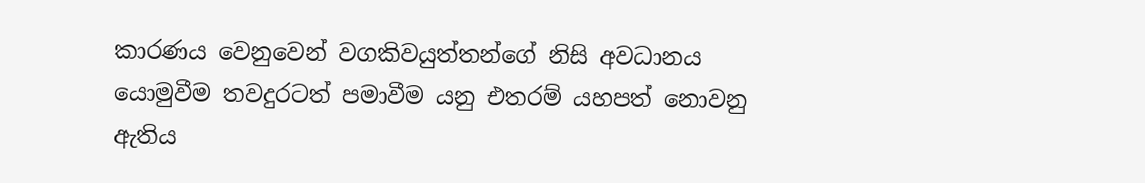කාරණය වෙනුවෙන් වගකිවයුත්තන්ගේ නිසි අවධානය යොමුවීම තවදුරටත් පමාවීම යනු එතරම් යහපත් නොවනු ඇතිය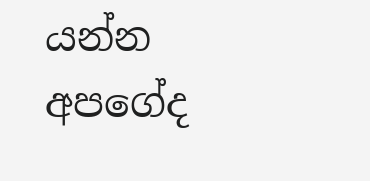යන්න අපගේද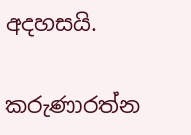අදහසයි.

කරුණාරත්න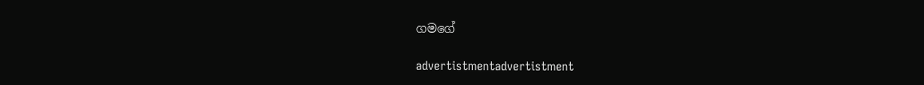ගමගේ

advertistmentadvertistment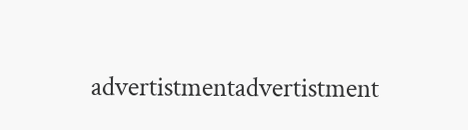advertistmentadvertistment